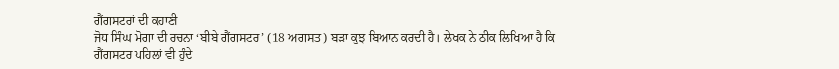ਗੈਂਗਸਟਰਾਂ ਦੀ ਕਹਾਣੀ
ਜੋਧ ਸਿੰਘ ਮੋਗਾ ਦੀ ਰਚਨਾ ‘ਬੀਬੇ ਗੈਂਗਸਟਰ’ (18 ਅਗਸਤ) ਬੜਾ ਕੁਝ ਬਿਆਨ ਕਰਦੀ ਹੈ। ਲੇਖਕ ਨੇ ਠੀਕ ਲਿਖਿਆ ਹੈ ਕਿ ਗੈਂਗਸਟਰ ਪਹਿਲਾਂ ਵੀ ਹੁੰਦੇ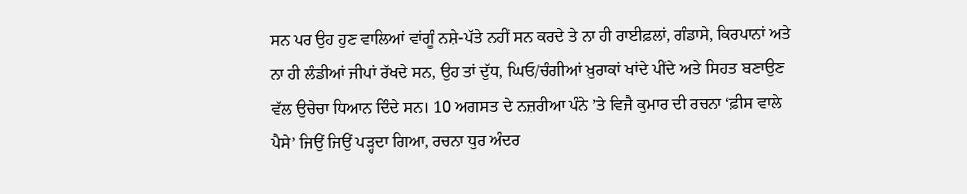ਸਨ ਪਰ ਉਹ ਹੁਣ ਵਾਲਿਆਂ ਵਾਂਗੂੰ ਨਸ਼ੇ-ਪੱਤੇ ਨਹੀਂ ਸਨ ਕਰਦੇ ਤੇ ਨਾ ਹੀ ਰਾਈਫ਼ਲਾਂ, ਗੰਡਾਸੇ, ਕਿਰਪਾਨਾਂ ਅਤੇ ਨਾ ਹੀ ਲੰਡੀਆਂ ਜੀਪਾਂ ਰੱਖਦੇ ਸਨ, ਉਹ ਤਾਂ ਦੁੱਧ, ਘਿਓ/ਚੰਗੀਆਂ ਖ਼ੁਰਾਕਾਂ ਖਾਂਦੇ ਪੀਂਦੇ ਅਤੇ ਸਿਹਤ ਬਣਾਉਣ ਵੱਲ ਉਚੇਚਾ ਧਿਆਨ ਦਿੰਦੇ ਸਨ। 10 ਅਗਸਤ ਦੇ ਨਜ਼ਰੀਆ ਪੰਨੇ ’ਤੇ ਵਿਜੈ ਕੁਮਾਰ ਦੀ ਰਚਨਾ ‘ਫ਼ੀਸ ਵਾਲੇ ਪੈਸੇ’ ਜਿਉਂ ਜਿਉਂ ਪੜ੍ਹਦਾ ਗਿਆ, ਰਚਨਾ ਧੁਰ ਅੰਦਰ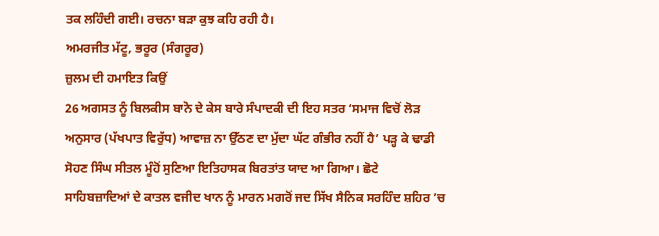ਤਕ ਲਹਿੰਦੀ ਗਈ। ਰਚਨਾ ਬੜਾ ਕੁਝ ਕਹਿ ਰਹੀ ਹੈ।
ਅਮਰਜੀਤ ਮੱਟੂ, ਭਰੂਰ (ਸੰਗਰੂਰ)
ਜ਼ੁਲਮ ਦੀ ਹਮਾਇਤ ਕਿਉਂ
26 ਅਗਸਤ ਨੂੰ ਬਿਲਕੀਸ ਬਾਨੋ ਦੇ ਕੇਸ ਬਾਰੇ ਸੰਪਾਦਕੀ ਦੀ ਇਹ ਸਤਰ ‘ਸਮਾਜ ਵਿਚੋਂ ਲੋੜ ਅਨੁਸਾਰ (ਪੱਖਪਾਤ ਵਿਰੁੱਧ) ਆਵਾਜ਼ ਨਾ ਉੱਠਣ ਦਾ ਮੁੱਦਾ ਘੱਟ ਗੰਭੀਰ ਨਹੀਂ ਹੈ’ ਪੜ੍ਹ ਕੇ ਢਾਡੀ ਸੋਹਣ ਸਿੰਘ ਸੀਤਲ ਮੂੰਹੋਂ ਸੁਣਿਆ ਇਤਿਹਾਸਕ ਬਿਰਤਾਂਤ ਯਾਦ ਆ ਗਿਆ। ਛੋਟੇ ਸਾਹਿਬਜ਼ਾਦਿਆਂ ਦੇ ਕਾਤਲ ਵਜੀਦ ਖਾਨ ਨੂੰ ਮਾਰਨ ਮਗਰੋਂ ਜਦ ਸਿੱਖ ਸੈਨਿਕ ਸਰਹਿੰਦ ਸ਼ਹਿਰ ’ਚ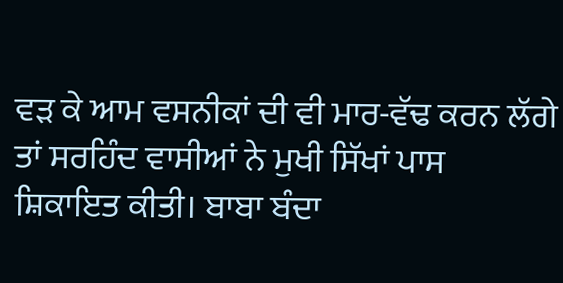ਵੜ ਕੇ ਆਮ ਵਸਨੀਕਾਂ ਦੀ ਵੀ ਮਾਰ-ਵੱਢ ਕਰਨ ਲੱਗੇ ਤਾਂ ਸਰਹਿੰਦ ਵਾਸੀਆਂ ਨੇ ਮੁਖੀ ਸਿੱਖਾਂ ਪਾਸ ਸ਼ਿਕਾਇਤ ਕੀਤੀ। ਬਾਬਾ ਬੰਦਾ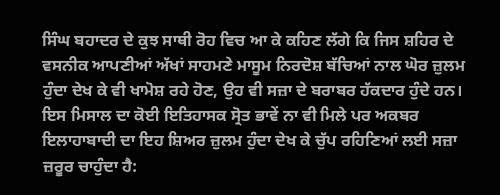ਸਿੰਘ ਬਹਾਦਰ ਦੇ ਕੁਝ ਸਾਥੀ ਰੋਹ ਵਿਚ ਆ ਕੇ ਕਹਿਣ ਲੱਗੇ ਕਿ ਜਿਸ ਸ਼ਹਿਰ ਦੇ ਵਸਨੀਕ ਆਪਣੀਆਂ ਅੱਖਾਂ ਸਾਹਮਣੇ ਮਾਸੂਮ ਨਿਰਦੋਸ਼ ਬੱਚਿਆਂ ਨਾਲ ਘੋਰ ਜ਼ੁਲਮ ਹੁੰਦਾ ਦੇਖ ਕੇ ਵੀ ਖਾਮੋਸ਼ ਰਹੇ ਹੋਣ, ਉਹ ਵੀ ਸਜ਼ਾ ਦੇ ਬਰਾਬਰ ਹੱਕਦਾਰ ਹੁੰਦੇ ਹਨ। ਇਸ ਮਿਸਾਲ ਦਾ ਕੋਈ ਇਤਿਹਾਸਕ ਸ੍ਰੋਤ ਭਾਵੇਂ ਨਾ ਵੀ ਮਿਲੇ ਪਰ ਅਕਬਰ ਇਲਾਹਾਬਾਦੀ ਦਾ ਇਹ ਸ਼ਿਅਰ ਜ਼ੁਲਮ ਹੁੰਦਾ ਦੇਖ ਕੇ ਚੁੱਪ ਰਹਿਣਿਆਂ ਲਈ ਸਜ਼ਾ ਜ਼ਰੂਰ ਚਾਹੁੰਦਾ ਹੈ: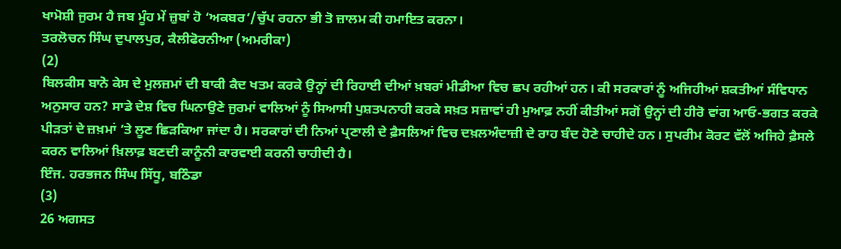ਖਾਮੋਸ਼ੀ ਜੁਰਮ ਹੈ ਜਬ ਮੂੰਹ ਮੇਂ ਜ਼ੁਬਾਂ ਹੋ ‘ਅਕਬਰ’/ਚੁੱਪ ਰਹਨਾ ਭੀ ਤੋ ਜ਼ਾਲਮ ਕੀ ਹਮਾਇਤ ਕਰਨਾ।
ਤਰਲੋਚਨ ਸਿੰਘ ਦੁਪਾਲਪੁਰ, ਕੈਲੀਫੋਰਨੀਆ (ਅਮਰੀਕਾ)
(2)
ਬਿਲਕੀਸ ਬਾਨੋ ਕੇਸ ਦੇ ਮੁਲਜ਼ਮਾਂ ਦੀ ਬਾਕੀ ਕੈਦ ਖਤਮ ਕਰਕੇ ਉਨ੍ਹਾਂ ਦੀ ਰਿਹਾਈ ਦੀਆਂ ਖ਼ਬਰਾਂ ਮੀਡੀਆ ਵਿਚ ਛਪ ਰਹੀਆਂ ਹਨ। ਕੀ ਸਰਕਾਰਾਂ ਨੂੰ ਅਜਿਹੀਆਂ ਸ਼ਕਤੀਆਂ ਸੰਵਿਧਾਨ ਅਨੁਸਾਰ ਹਨ? ਸਾਡੇ ਦੇਸ਼ ਵਿਚ ਘਿਨਾਉਣੇ ਜੁਰਮਾਂ ਵਾਲਿਆਂ ਨੂੰ ਸਿਆਸੀ ਪੁਸ਼ਤਪਨਾਹੀ ਕਰਕੇ ਸਖ਼ਤ ਸਜ਼ਾਵਾਂ ਹੀ ਮੁਆਫ਼ ਨਹੀਂ ਕੀਤੀਆਂ ਸਗੋਂ ਉਨ੍ਹਾਂ ਦੀ ਹੀਰੋ ਵਾਂਗ ਆਓ-ਭਗਤ ਕਰਕੇ ਪੀੜਤਾਂ ਦੇ ਜ਼ਖ਼ਮਾਂ ’ਤੇ ਲੂਣ ਛਿੜਕਿਆ ਜਾਂਦਾ ਹੈ। ਸਰਕਾਰਾਂ ਦੀ ਨਿਆਂ ਪ੍ਰਣਾਲੀ ਦੇ ਫ਼ੈਸਲਿਆਂ ਵਿਚ ਦਖ਼ਲਅੰਦਾਜ਼ੀ ਦੇ ਰਾਹ ਬੰਦ ਹੋਣੇ ਚਾਹੀਦੇ ਹਨ। ਸੁਪਰੀਮ ਕੋਰਟ ਵੱਲੋਂ ਅਜਿਹੇ ਫ਼ੈਸਲੇ ਕਰਨ ਵਾਲਿਆਂ ਖ਼ਿਲਾਫ਼ ਬਣਦੀ ਕਾਨੂੰਨੀ ਕਾਰਵਾਈ ਕਰਨੀ ਚਾਹੀਦੀ ਹੈ।
ਇੰਜ. ਹਰਭਜਨ ਸਿੰਘ ਸਿੱਧੂ, ਬਠਿੰਡਾ
(3)
26 ਅਗਸਤ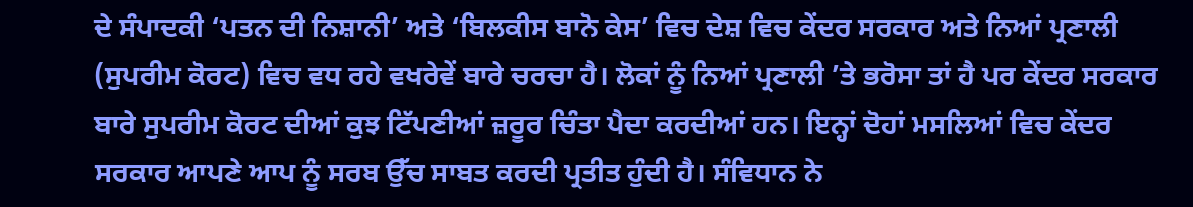ਦੇ ਸੰਪਾਦਕੀ ‘ਪਤਨ ਦੀ ਨਿਸ਼ਾਨੀ’ ਅਤੇ ‘ਬਿਲਕੀਸ ਬਾਨੋ ਕੇਸ’ ਵਿਚ ਦੇਸ਼ ਵਿਚ ਕੇਂਦਰ ਸਰਕਾਰ ਅਤੇ ਨਿਆਂ ਪ੍ਰਣਾਲੀ (ਸੁਪਰੀਮ ਕੋਰਟ) ਵਿਚ ਵਧ ਰਹੇ ਵਖਰੇਵੇਂ ਬਾਰੇ ਚਰਚਾ ਹੈ। ਲੋਕਾਂ ਨੂੰ ਨਿਆਂ ਪ੍ਰਣਾਲੀ ’ਤੇ ਭਰੋਸਾ ਤਾਂ ਹੈ ਪਰ ਕੇਂਦਰ ਸਰਕਾਰ ਬਾਰੇ ਸੁਪਰੀਮ ਕੋਰਟ ਦੀਆਂ ਕੁਝ ਟਿੱਪਣੀਆਂ ਜ਼ਰੂਰ ਚਿੰਤਾ ਪੈਦਾ ਕਰਦੀਆਂ ਹਨ। ਇਨ੍ਹਾਂ ਦੋਹਾਂ ਮਸਲਿਆਂ ਵਿਚ ਕੇਂਦਰ ਸਰਕਾਰ ਆਪਣੇ ਆਪ ਨੂੰ ਸਰਬ ਉੱਚ ਸਾਬਤ ਕਰਦੀ ਪ੍ਰਤੀਤ ਹੁੰਦੀ ਹੈ। ਸੰਵਿਧਾਨ ਨੇ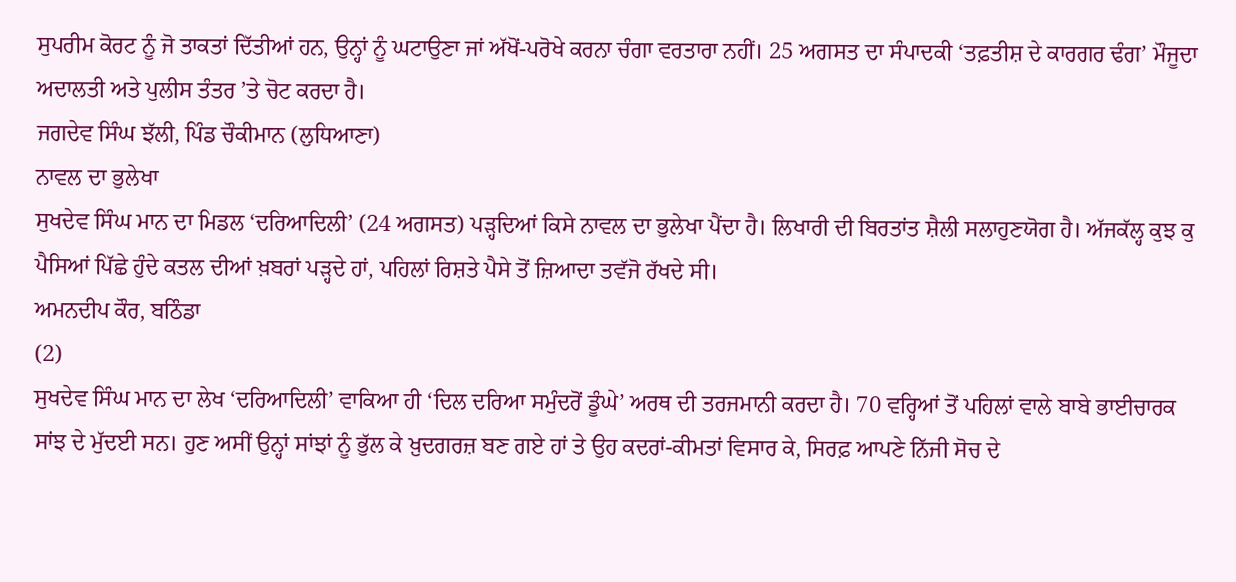ਸੁਪਰੀਮ ਕੋਰਟ ਨੂੰ ਜੋ ਤਾਕਤਾਂ ਦਿੱਤੀਆਂ ਹਨ, ਉਨ੍ਹਾਂ ਨੂੰ ਘਟਾਉਣਾ ਜਾਂ ਅੱਖੋਂ-ਪਰੋਖੇ ਕਰਨਾ ਚੰਗਾ ਵਰਤਾਰਾ ਨਹੀਂ। 25 ਅਗਸਤ ਦਾ ਸੰਪਾਦਕੀ ‘ਤਫ਼ਤੀਸ਼ ਦੇ ਕਾਰਗਰ ਢੰਗ’ ਮੌਜੂਦਾ ਅਦਾਲਤੀ ਅਤੇ ਪੁਲੀਸ ਤੰਤਰ ’ਤੇ ਚੋਟ ਕਰਦਾ ਹੈ।
ਜਗਦੇਵ ਸਿੰਘ ਝੱਲੀ, ਪਿੰਡ ਚੌਕੀਮਾਨ (ਲੁਧਿਆਣਾ)
ਨਾਵਲ ਦਾ ਭੁਲੇਖਾ
ਸੁਖਦੇਵ ਸਿੰਘ ਮਾਨ ਦਾ ਮਿਡਲ ‘ਦਰਿਆਦਿਲੀ’ (24 ਅਗਸਤ) ਪੜ੍ਹਦਿਆਂ ਕਿਸੇ ਨਾਵਲ ਦਾ ਭੁਲੇਖਾ ਪੈਂਦਾ ਹੈ। ਲਿਖਾਰੀ ਦੀ ਬਿਰਤਾਂਤ ਸ਼ੈਲੀ ਸਲਾਹੁਣਯੋਗ ਹੈ। ਅੱਜਕੱਲ੍ਹ ਕੁਝ ਕੁ ਪੈਸਿਆਂ ਪਿੱਛੇ ਹੁੰਦੇ ਕਤਲ ਦੀਆਂ ਖ਼ਬਰਾਂ ਪੜ੍ਹਦੇ ਹਾਂ, ਪਹਿਲਾਂ ਰਿਸ਼ਤੇ ਪੈਸੇ ਤੋਂ ਜ਼ਿਆਦਾ ਤਵੱਜੋ ਰੱਖਦੇ ਸੀ।
ਅਮਨਦੀਪ ਕੌਰ, ਬਠਿੰਡਾ
(2)
ਸੁਖਦੇਵ ਸਿੰਘ ਮਾਨ ਦਾ ਲੇਖ ‘ਦਰਿਆਦਿਲੀ’ ਵਾਕਿਆ ਹੀ ‘ਦਿਲ ਦਰਿਆ ਸਮੁੰਦਰੋਂ ਡੂੰਘੇ’ ਅਰਥ ਦੀ ਤਰਜਮਾਨੀ ਕਰਦਾ ਹੈ। 70 ਵਰ੍ਹਿਆਂ ਤੋਂ ਪਹਿਲਾਂ ਵਾਲੇ ਬਾਬੇ ਭਾਈਚਾਰਕ ਸਾਂਝ ਦੇ ਮੁੱਦਈ ਸਨ। ਹੁਣ ਅਸੀਂ ਉਨ੍ਹਾਂ ਸਾਂਝਾਂ ਨੂੰ ਭੁੱਲ ਕੇ ਖ਼ੁਦਗਰਜ਼ ਬਣ ਗਏ ਹਾਂ ਤੇ ਉਹ ਕਦਰਾਂ-ਕੀਮਤਾਂ ਵਿਸਾਰ ਕੇ, ਸਿਰਫ਼ ਆਪਣੇ ਨਿੱਜੀ ਸੋਚ ਦੇ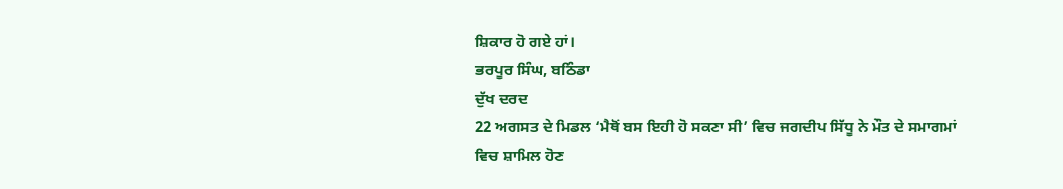ਸ਼ਿਕਾਰ ਹੋ ਗਏ ਹਾਂ।
ਭਰਪੂਰ ਸਿੰਘ, ਬਠਿੰਡਾ
ਦੁੱਖ ਦਰਦ
22 ਅਗਸਤ ਦੇ ਮਿਡਲ ‘ਮੈਥੋਂ ਬਸ ਇਹੀ ਹੋ ਸਕਣਾ ਸੀ’ ਵਿਚ ਜਗਦੀਪ ਸਿੱਧੂ ਨੇ ਮੌਤ ਦੇ ਸਮਾਗਮਾਂ ਵਿਚ ਸ਼ਾਮਿਲ ਹੋਣ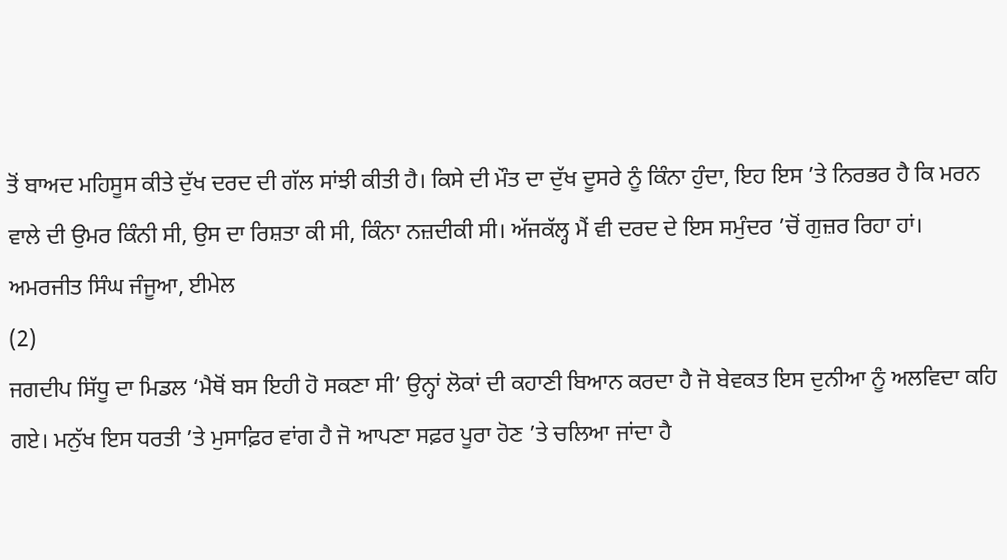ਤੋਂ ਬਾਅਦ ਮਹਿਸੂਸ ਕੀਤੇ ਦੁੱਖ ਦਰਦ ਦੀ ਗੱਲ ਸਾਂਝੀ ਕੀਤੀ ਹੈ। ਕਿਸੇ ਦੀ ਮੌਤ ਦਾ ਦੁੱਖ ਦੂਸਰੇ ਨੂੰ ਕਿੰਨਾ ਹੁੰਦਾ, ਇਹ ਇਸ ’ਤੇ ਨਿਰਭਰ ਹੈ ਕਿ ਮਰਨ ਵਾਲੇ ਦੀ ਉਮਰ ਕਿੰਨੀ ਸੀ, ਉਸ ਦਾ ਰਿਸ਼ਤਾ ਕੀ ਸੀ, ਕਿੰਨਾ ਨਜ਼ਦੀਕੀ ਸੀ। ਅੱਜਕੱਲ੍ਹ ਮੈਂ ਵੀ ਦਰਦ ਦੇ ਇਸ ਸਮੁੰਦਰ ’ਚੋਂ ਗੁਜ਼ਰ ਰਿਹਾ ਹਾਂ।
ਅਮਰਜੀਤ ਸਿੰਘ ਜੰਜੂਆ, ਈਮੇਲ
(2)
ਜਗਦੀਪ ਸਿੱਧੂ ਦਾ ਮਿਡਲ ‘ਮੈਥੋਂ ਬਸ ਇਹੀ ਹੋ ਸਕਣਾ ਸੀ’ ਉਨ੍ਹਾਂ ਲੋਕਾਂ ਦੀ ਕਹਾਣੀ ਬਿਆਨ ਕਰਦਾ ਹੈ ਜੋ ਬੇਵਕਤ ਇਸ ਦੁਨੀਆ ਨੂੰ ਅਲਵਿਦਾ ਕਹਿ ਗਏ। ਮਨੁੱਖ ਇਸ ਧਰਤੀ ’ਤੇ ਮੁਸਾਫ਼ਿਰ ਵਾਂਗ ਹੈ ਜੋ ਆਪਣਾ ਸਫ਼ਰ ਪੂਰਾ ਹੋਣ ’ਤੇ ਚਲਿਆ ਜਾਂਦਾ ਹੈ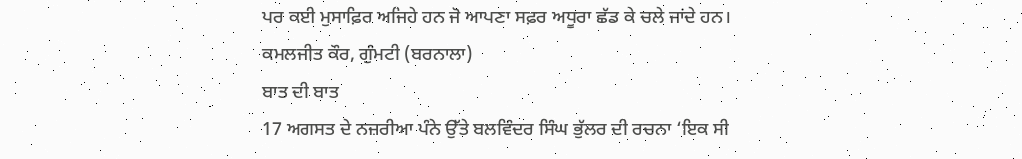ਪਰ ਕਈ ਮੁਸਾਫ਼ਿਰ ਅਜਿਹੇ ਹਨ ਜੋ ਆਪਣਾ ਸਫ਼ਰ ਅਧੂਰਾ ਛੱਡ ਕੇ ਚਲੇ ਜਾਂਦੇ ਹਨ।
ਕਮਲਜੀਤ ਕੌਰ, ਗੁੰਮਟੀ (ਬਰਨਾਲਾ)
ਬਾਤ ਦੀ ਬਾਤ
17 ਅਗਸਤ ਦੇ ਨਜ਼ਰੀਆ ਪੰਨੇ ਉੱਤੇ ਬਲਵਿੰਦਰ ਸਿੰਘ ਭੁੱਲਰ ਦੀ ਰਚਨਾ ‘ਇਕ ਸੀ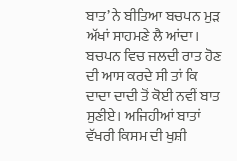ਬਾਤ’ ਨੇ ਬੀਤਿਆ ਬਚਪਨ ਮੁੜ ਅੱਖਾਂ ਸਾਹਮਣੇ ਲੈ ਆਂਦਾ। ਬਚਪਨ ਵਿਚ ਜਲਦੀ ਰਾਤ ਹੋਣ ਦੀ ਆਸ ਕਰਦੇ ਸੀ ਤਾਂ ਕਿ ਦਾਦਾ ਦਾਦੀ ਤੋਂ ਕੋਈ ਨਵੀਂ ਬਾਤ ਸੁਣੀਏ। ਅਜਿਹੀਆਂ ਬਾਤਾਂ ਵੱਖਰੀ ਕਿਸਮ ਦੀ ਖੁਸ਼ੀ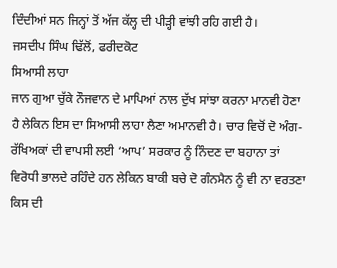ਦਿੰਦੀਆਂ ਸਨ ਜਿਨ੍ਹਾਂ ਤੋਂ ਅੱਜ ਕੱਲ੍ਹ ਦੀ ਪੀੜ੍ਹੀ ਵਾਂਝੀ ਰਹਿ ਗਈ ਹੈ।
ਜਸਦੀਪ ਸਿੰਘ ਢਿੱਲੋਂ, ਫਰੀਦਕੋਟ
ਸਿਆਸੀ ਲਾਹਾ
ਜਾਨ ਗੁਆ ਚੁੱਕੇ ਨੌਜਵਾਨ ਦੇ ਮਾਪਿਆਂ ਨਾਲ ਦੁੱਖ ਸਾਂਝਾ ਕਰਨਾ ਮਾਨਵੀ ਹੋਣਾ ਹੈ ਲੇਕਿਨ ਇਸ ਦਾ ਸਿਆਸੀ ਲਾਹਾ ਲੈਣਾ ਅਮਾਨਵੀ ਹੈ। ਚਾਰ ਵਿਚੋਂ ਦੋ ਅੰਗ-ਰੱਖਿਅਕਾਂ ਦੀ ਵਾਪਸੀ ਲਈ ‘ਆਪ’ ਸਰਕਾਰ ਨੂੰ ਨਿੰਦਣ ਦਾ ਬਹਾਨਾ ਤਾਂ ਵਿਰੋਧੀ ਭਾਲਦੇ ਰਹਿੰਦੇ ਹਨ ਲੇਕਿਨ ਬਾਕੀ ਬਚੇ ਦੋ ਗੰਨਮੈਨ ਨੂੰ ਵੀ ਨਾ ਵਰਤਣਾ ਕਿਸ ਦੀ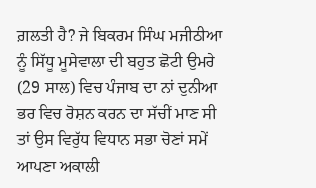ਗ਼ਲਤੀ ਹੈ? ਜੇ ਬਿਕਰਮ ਸਿੰਘ ਮਜੀਠੀਆ ਨੂੰ ਸਿੱਧੂ ਮੂਸੇਵਾਲਾ ਦੀ ਬਹੁਤ ਛੋਟੀ ਉਮਰੇ (29 ਸਾਲ) ਵਿਚ ਪੰਜਾਬ ਦਾ ਨਾਂ ਦੁਨੀਆ ਭਰ ਵਿਚ ਰੋਸ਼ਨ ਕਰਨ ਦਾ ਸੱਚੀਂ ਮਾਣ ਸੀ ਤਾਂ ਉਸ ਵਿਰੁੱਧ ਵਿਧਾਨ ਸਭਾ ਚੋਣਾਂ ਸਮੇਂ ਆਪਣਾ ਅਕਾਲੀ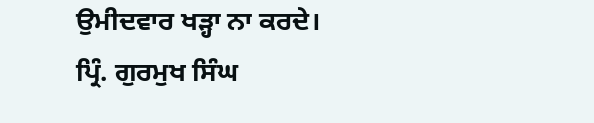ਉਮੀਦਵਾਰ ਖੜ੍ਹਾ ਨਾ ਕਰਦੇ।
ਪ੍ਰਿੰ. ਗੁਰਮੁਖ ਸਿੰਘ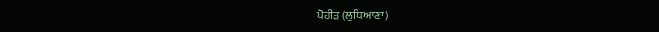ਪੋਹੀੜ (ਲੁਧਿਆਣਾ)